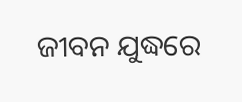ଜୀବନ ଯୁଦ୍ଧରେ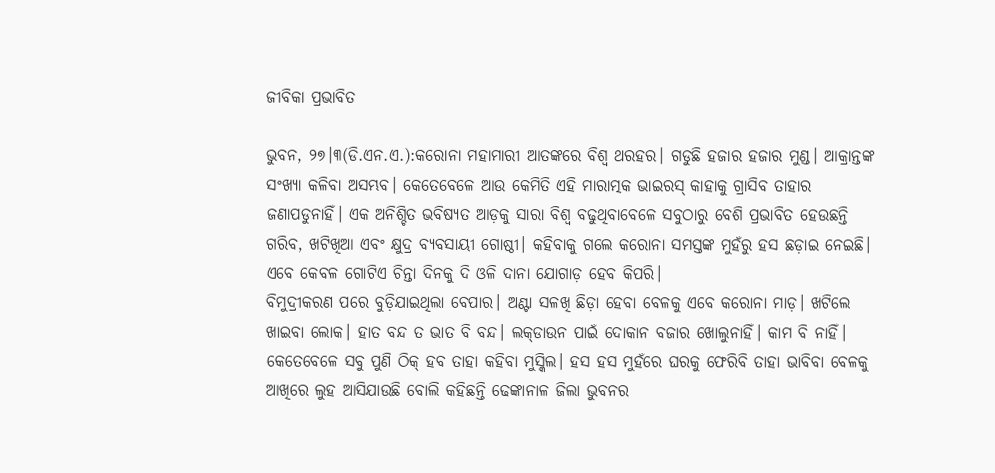ଜୀବିକା ପ୍ରଭାବିତ

ଭୁବନ, ୨୭।୩(ଡି.ଏନ.ଏ.):କରୋନା ମହାମାରୀ ଆତଙ୍କରେ ବିଶ୍ୱ ଥରହର। ଗଡୁଛି ହଜାର ହଜାର ମୁଣ୍ଡ। ଆକ୍ରାନ୍ତଙ୍କ ସଂଖ୍ୟା କଳିବା ଅସମ୍ଭବ। କେତେବେଳେ ଆଉ କେମିତି ଏହି ମାରାତ୍ମକ ଭାଇରସ୍‌ କାହାକୁ ଗ୍ରାସିବ ତାହାର ଜଣାପଡୁନାହିଁ। ଏକ ଅନିଶ୍ଚିତ ଭବିଷ୍ୟତ ଆଡ଼କୁ ସାରା ବିଶ୍ୱ ବଢୁଥିବାବେଳେ ସବୁଠାରୁ ବେଶି ପ୍ରଭାବିତ ହେଉଛନ୍ତି ଗରିବ, ଖଟିଖିଆ ଏବଂ କ୍ଷୁଦ୍ର ବ୍ୟବସାୟୀ ଗୋଷ୍ଠୀ। କହିବାକୁ ଗଲେ କରୋନା ସମସ୍ତଙ୍କ ମୁହଁରୁ ହସ ଛଡ଼ାଇ ନେଇଛି। ଏବେ କେବଳ ଗୋଟିଏ ଚିନ୍ତା ଦିନକୁ ଦି ଓଳି ଦାନା ଯୋଗାଡ଼ ହେବ କିପରି।
ବିମୁଦ୍ରୀକରଣ ପରେ ବୁଡ଼ିଯାଇଥିଲା ବେପାର। ଅଣ୍ଟା ସଳଖି ଛିଡ଼ା ହେବା ବେଳକୁ ଏବେ କରୋନା ମାଡ଼। ଖଟିଲେ ଖାଇବା ଲୋକ। ହାତ ବନ୍ଦ ତ ଭାତ ବି ବନ୍ଦ। ଲକ୍‌ଡାଉନ ପାଇଁ ଦୋକାନ ବଜାର ଖୋଲୁନାହିଁ। କାମ ବି ନାହିଁ। କେତେବେଳେ ସବୁ ପୁଣି ଠିକ୍‌ ହବ ତାହା କହିବା ମୁସ୍କିଲ। ହସ ହସ ମୁହଁରେ ଘରକୁ ଫେରିବି ତାହା ଭାବିବା ବେଳକୁ ଆଖିରେ ଲୁହ ଆସିଯାଉଛି ବୋଲି କହିଛନ୍ତି ଢେଙ୍କାନାଳ ଜିଲା ଭୁବନର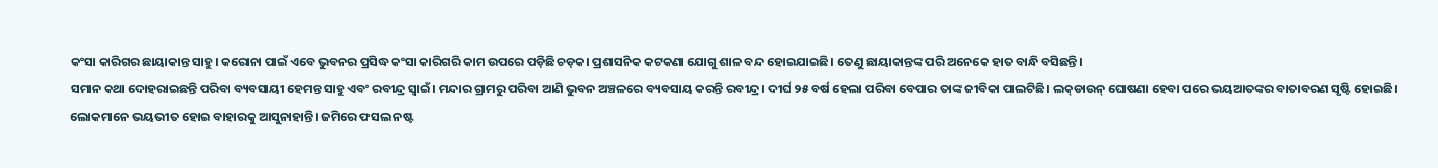କଂସା କାରିଗର ଛାୟାକାନ୍ତ ସାହୁ। କରୋନା ପାଇଁ ଏବେ ଭୁବନର ପ୍ରସିଦ୍ଧ କଂସା କାରିଗରି କାମ ଉପରେ ପଡ଼ିଛି ଚଡ଼କ। ପ୍ରଶାସନିକ କଟକଣା ଯୋଗୁ ଶାଳ ବନ୍ଦ ହୋଇଯାଇଛି। ତେଣୁ ଛାୟାକାନ୍ତଙ୍କ ପରି ଅନେକେ ହାତ ବାନ୍ଧି ବସିଛନ୍ତି।
ସମାନ କଥା ଦୋହରାଇଛନ୍ତି ପରିବା ବ୍ୟବସାୟୀ ହେମନ୍ତ ସାହୁ ଏବଂ ରବୀନ୍ଦ୍ର ସ୍ବାଇଁ। ମନ୍ଦାର ଗ୍ରାମରୁ ପରିବା ଆଣି ଭୁବନ ଅଞ୍ଚଳରେ ବ୍ୟବସାୟ କରନ୍ତି ରବୀନ୍ଦ୍ର। ଦୀର୍ଘ ୨୫ ବର୍ଷ ହେଲା ପରିବା ବେପାର ତାଙ୍କ ଜୀବିକା ପାଲଟିଛି। ଲକ୍‌ଡାଉନ୍‌ ଘୋଷଣା ହେବା ପରେ ଭୟଆତଙ୍କର ବାତାବରଣ ସୃଷ୍ଟି ହୋଇଛି। ଲୋକମାନେ ଭୟଭୀତ ହୋଇ ବାହାରକୁ ଆସୁନାହାନ୍ତି। ଜମିରେ ଫସଲ ନଷ୍ଟ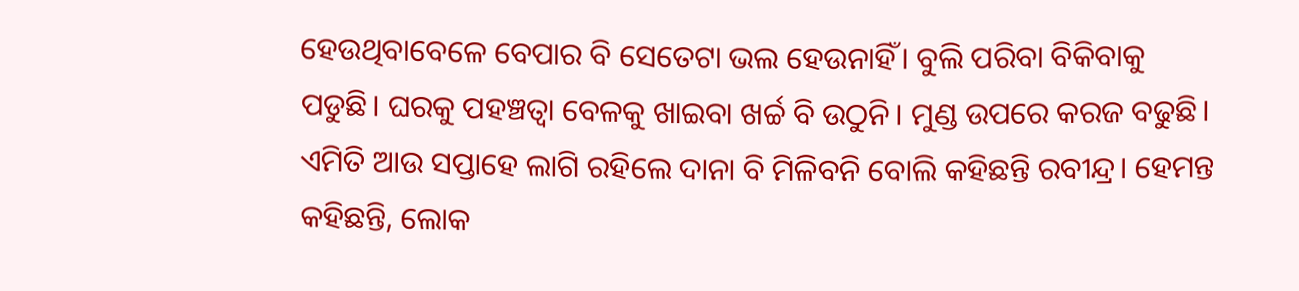ହେଉଥିବାବେଳେ ବେପାର ବି ସେତେଟା ଭଲ ହେଉନାହିଁ। ବୁଲି ପରିବା ବିକିବାକୁ ପଡୁଛି। ଘରକୁ ପହଞ୍ଚତ୍ବା ବେଳକୁ ଖାଇବା ଖର୍ଚ୍ଚ ବି ଉଠୁନି। ମୁଣ୍ଡ ଉପରେ କରଜ ବଢୁଛି। ଏମିତି ଆଉ ସପ୍ତାହେ ଲାଗି ରହିଲେ ଦାନା ବି ମିଳିବନି ବୋଲି କହିଛନ୍ତି ରବୀନ୍ଦ୍ର। ହେମନ୍ତ କହିଛନ୍ତି, ଲୋକ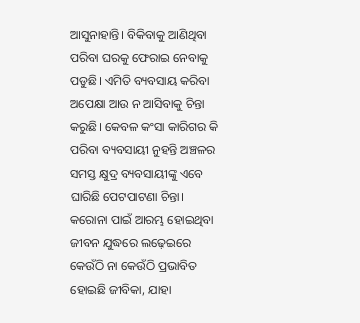ଆସୁନାହାନ୍ତି। ବିକିବାକୁ ଆଣିଥିବା ପରିବା ଘରକୁ ଫେରାଇ ନେବାକୁ ପଡୁଛି। ଏମିତି ବ୍ୟବସାୟ କରିବା ଅପେକ୍ଷା ଆଉ ନ ଆସିବାକୁ ଚିନ୍ତା କରୁଛି। କେବଳ କଂସା କାରିଗର କି ପରିବା ବ୍ୟବସାୟୀ ନୁହନ୍ତି ଅଞ୍ଚଳର ସମସ୍ତ କ୍ଷୁଦ୍ର ବ୍ୟବସାୟୀଙ୍କୁ ଏବେ ଘାରିଛି ପେଟପାଟଣା ଚିନ୍ତା। କରୋନା ପାଇଁ ଆରମ୍ଭ ହୋଇଥିବା ଜୀବନ ଯୁଦ୍ଧରେ ଲଢ଼େଇରେ କେଉଁଠି ନା କେଉଁଠି ପ୍ରଭାବିତ ହୋଇଛି ଜୀବିକା, ଯାହା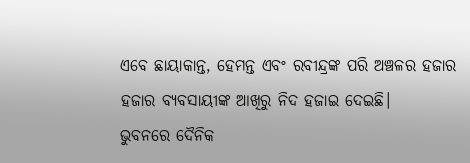ଏବେ ଛାୟାକାନ୍ତ, ହେମନ୍ତ ଏବଂ ରବୀନ୍ଦ୍ରଙ୍କ ପରି ଅଞ୍ଚଳର ହଜାର ହଜାର ବ୍ୟବସାୟୀଙ୍କ ଆଖିରୁ ନିଦ ହଜାଇ ଦେଇଛି।
ଭୁବନରେ ଦୈନିକ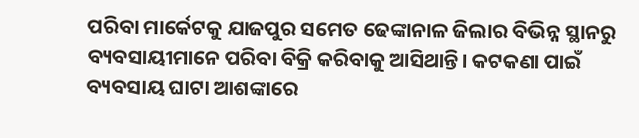ପରିବା ମାର୍କେଟକୁ ଯାଜପୁର ସମେତ ଢେଙ୍କାନାଳ ଜିଲାର ବିଭିନ୍ନ ସ୍ଥାନରୁ ବ୍ୟବସାୟୀମାନେ ପରିବା ବିକ୍ରି କରିବାକୁ ଆସିଥାନ୍ତି। କଟକଣା ପାଇଁ ବ୍ୟବସାୟ ଘାଟା ଆଶଙ୍କାରେ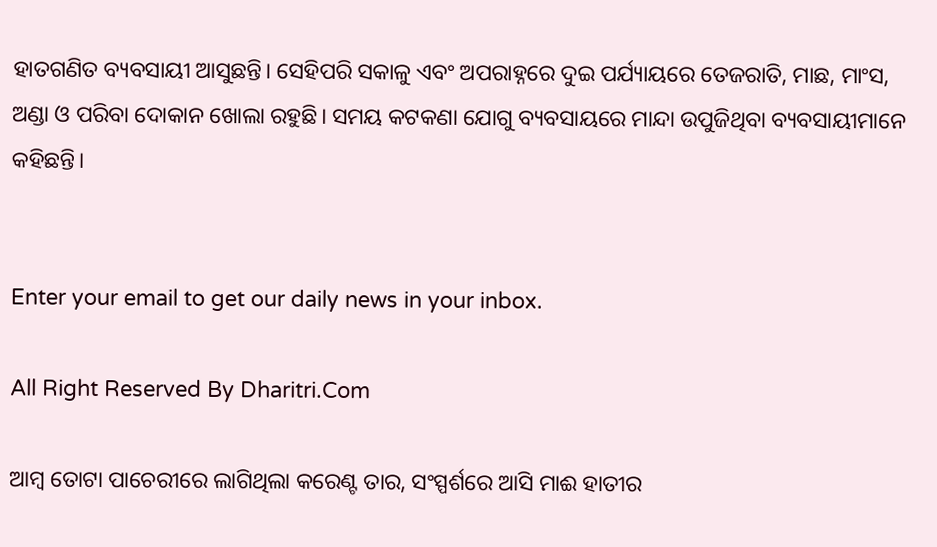ହାତଗଣିତ ବ୍ୟବସାୟୀ ଆସୁଛନ୍ତି। ସେହିପରି ସକାଳୁ ଏବଂ ଅପରାହ୍ନରେ ଦୁଇ ପର୍ଯ୍ୟାୟରେ ତେଜରାତି, ମାଛ, ମାଂସ, ଅଣ୍ଡା ଓ ପରିବା ଦୋକାନ ଖୋଲା ରହୁଛି। ସମୟ କଟକଣା ଯୋଗୁ ବ୍ୟବସାୟରେ ମାନ୍ଦା ଉପୁଜିଥିବା ବ୍ୟବସାୟୀମାନେ କହିଛନ୍ତି।


Enter your email to get our daily news in your inbox.

All Right Reserved By Dharitri.Com

ଆମ୍ବ ତୋଟା ପାଚେରୀରେ ଲାଗିଥିଲା କରେଣ୍ଟ ତାର, ସଂସ୍ପର୍ଶରେ ଆସି ମାଈ ହାତୀର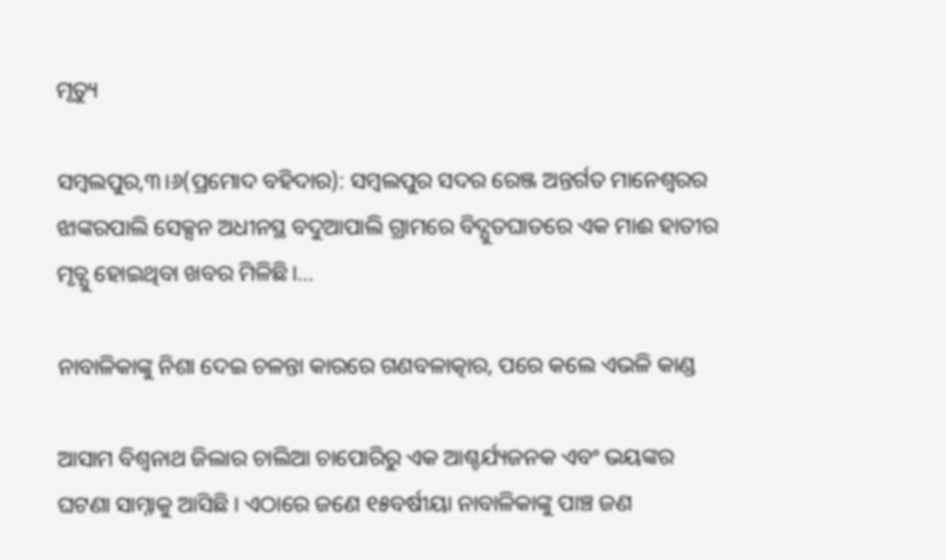ମୃତ୍ୟୁ

ସମ୍ବଲପୁର,୩।୬(ପ୍ରମୋଦ ବହିଦାର): ସମ୍ବଲପୁର ସଦର ରେଞ୍ଜ ଅନ୍ତର୍ଗତ ମାନେଶ୍ବରର ଝାଙ୍କରପାଲି ସେକ୍ସନ ଅଧୀନସ୍ଥ ବଦୁଆପାଲି ଗ୍ରାମରେ ବିଦ୍ଯୁତଘାତରେ ଏକ ମାଈ ହାତୀର ମୃତ୍ଯୁ ହୋଇଥିବା ଖବର ମିଳିଛି।…

ନାବାଳିକାଙ୍କୁ ନିଶା ଦେଇ ଚଳନ୍ତା କାରରେ ଗଣବଳାତ୍କାର, ପରେ କଲେ ଏଭଳି କାଣ୍ଡ

ଆସାମ ବିଶ୍ୱନାଥ ଜିଲାର ଚାଲିଆ ଚାପୋରିରୁ ଏକ ଆଶ୍ଚର୍ଯ୍ୟଜନକ ଏବଂ ଭୟଙ୍କର ଘଟଣା ସାମ୍ନାକୁ ଆସିଛି । ଏଠାରେ ଜଣେ ୧୫ବର୍ଷୀୟା ନାବାଳିକାଙ୍କୁ ପାଞ୍ଚ ଜଣ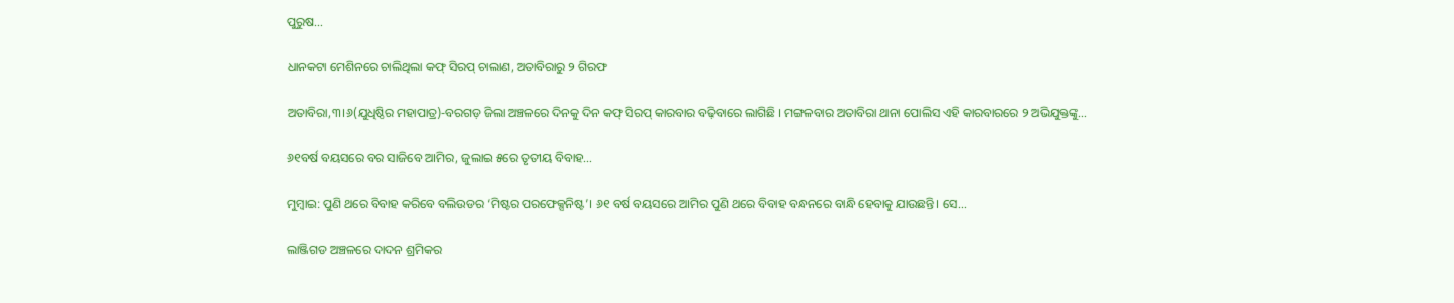ପୁରୁଷ…

ଧାନକଟା ମେଶିନରେ ଚାଲିଥିଲା କଫ୍ ସିରପ୍ ଚାଲାଣ, ଅତାବିରାରୁ ୨ ଗିରଫ

ଅତାବିରା,୩।୬(ଯୁଧିଷ୍ଠିର ମହାପାତ୍ର)-ବରଗଡ଼ ଜିଲା ଅଞ୍ଚଳରେ ଦିନକୁ ଦିନ କଫ୍ ସିରପ୍‌ କାରବାର ବଢ଼ିବାରେ ଲାଗିଛି । ମଙ୍ଗଳବାର ଅତାବିରା ଥାନା ପୋଲିସ ଏହି କାରବାରରେ ୨ ଅଭିଯୁକ୍ତଙ୍କୁ…

୬୧ବର୍ଷ ବୟସରେ ବର ସାଜିବେ ଆମିର, ଜୁଲାଇ ୫ରେ ତୃତୀୟ ବିବାହ…

ମୁମ୍ବାଇ: ପୁଣି ଥରେ ବିବାହ କରିବେ ବଲିଉଡର ‘ମିଷ୍ଟର ପରଫେକ୍ସନିଷ୍ଟ’। ୬୧ ବର୍ଷ ବୟସରେ ଆମିର ପୁଣି ଥରେ ବିବାହ ବନ୍ଧନରେ ବାନ୍ଧି ହେବାକୁ ଯାଉଛନ୍ତି। ସେ…

ଲାଞ୍ଜିଗଡ ଅଞ୍ଚଳରେ ଦାଦନ ଶ୍ରମିକର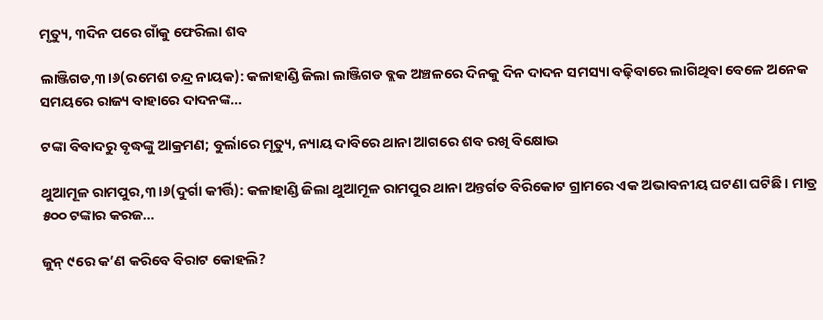ମୃତ୍ୟୁ, ୩ଦିନ ପରେ ଗାଁକୁ ଫେରିଲା ଶବ

ଲାଞ୍ଜିଗଡ,୩।୬(ରମେଶ ଚନ୍ଦ୍ର ନାୟକ): କଳାହାଣ୍ଡି ଜିଲା ଲାଞ୍ଜିଗଡ ବ୍ଲକ ଅଞ୍ଚଳରେ ଦିନକୁ ଦିନ ଦାଦନ ସମସ୍ୟା ବଢ଼ିବାରେ ଲାଗିଥିବା ବେଳେ ଅନେକ ସମୟରେ ରାଜ୍ୟ ବାହାରେ ଦାଦନଙ୍କ…

ଟଙ୍କା ବିବାଦରୁ ବୃଦ୍ଧଙ୍କୁ ଆକ୍ରମଣ; ବୁର୍ଲାରେ ମୃତ୍ୟୁ, ନ୍ୟାୟ ଦାବିରେ ଥାନା ଆଗରେ ଶବ ରଖି ବିକ୍ଷୋଭ

ଥୁଆମୂଳ ରାମପୁର,୩।୬(ଦୁର୍ଗା କୀର୍ତ୍ତି): କଳାହାଣ୍ଡି ଜିଲା ଥୁଆମୂଳ ରାମପୁର ଥାନା ଅନ୍ତର୍ଗତ ବିରିକୋଟ ଗ୍ରାମରେ ଏକ ଅଭାବନୀୟ ଘଟଣା ଘଟିଛି । ମାତ୍ର ୫୦୦ ଟଙ୍କାର କରଜ…

ଜୁନ୍‌ ୯ରେ କ’ଣ କରିବେ ବିରାଟ କୋହଲି?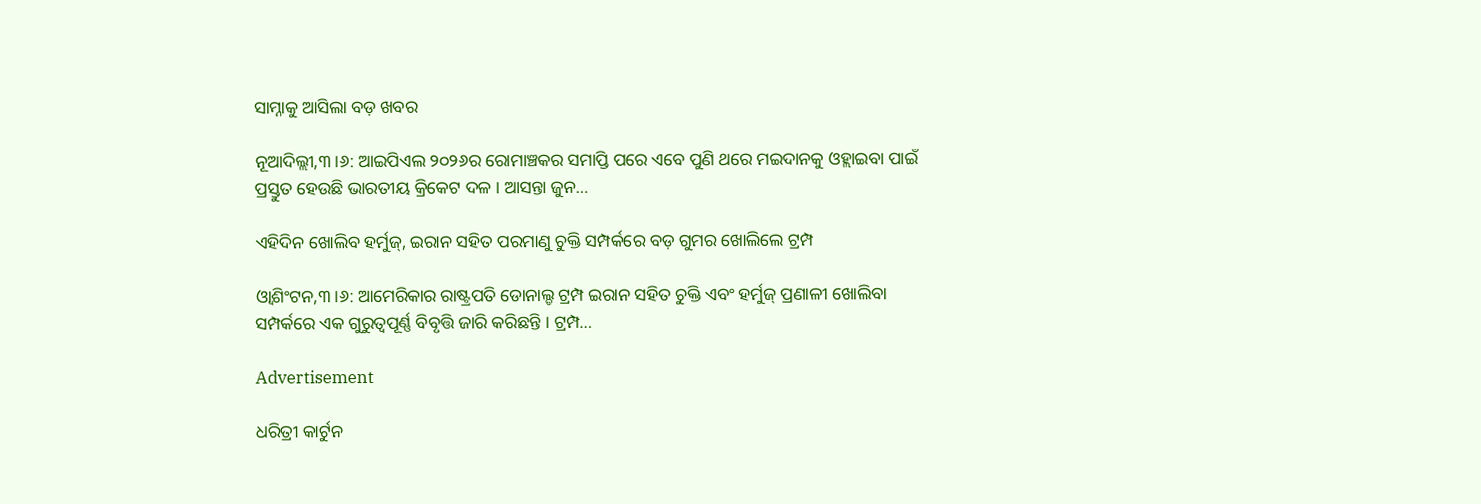ସାମ୍ନାକୁ ଆସିଲା ବଡ଼ ଖବର

ନୂଆଦିଲ୍ଲୀ,୩।୬: ଆଇପିଏଲ ୨୦୨୬ର ରୋମାଞ୍ଚକର ସମାପ୍ତି ପରେ ଏବେ ପୁଣି ଥରେ ମଇଦାନକୁ ଓହ୍ଲାଇବା ପାଇଁ ପ୍ରସ୍ତୁତ ହେଉଛି ଭାରତୀୟ କ୍ରିକେଟ ଦଳ । ଆସନ୍ତା ଜୁନ…

ଏହିଦିନ ଖୋଲିବ ହର୍ମୁଜ୍, ଇରାନ ସହିତ ପରମାଣୁ ଚୁକ୍ତି ସମ୍ପର୍କରେ ବଡ଼ ଗୁମର ଖୋଲିଲେ ଟ୍ରମ୍ପ

ଓ୍ବାଶିଂଟନ,୩।୬: ଆମେରିକାର ରାଷ୍ଟ୍ରପତି ଡୋନାଲ୍ଡ ଟ୍ରମ୍ପ ଇରାନ ସହିତ ଚୁକ୍ତି ଏବଂ ହର୍ମୁଜ୍ ପ୍ରଣାଳୀ ଖୋଲିବା ସମ୍ପର୍କରେ ଏକ ଗୁରୁତ୍ୱପୂର୍ଣ୍ଣ ବିବୃତ୍ତି ଜାରି କରିଛନ୍ତି । ଟ୍ରମ୍ପ…

Advertisement

ଧରିତ୍ରୀ କାର୍ଟୁନ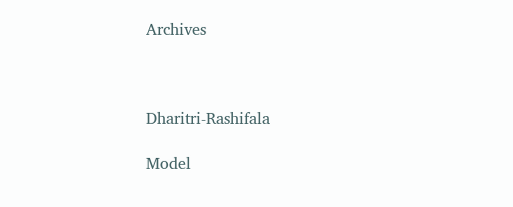Archives



Dharitri-Rashifala

Model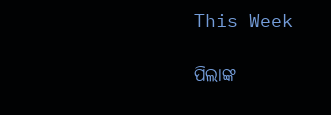This Week

ପିଲାଙ୍କ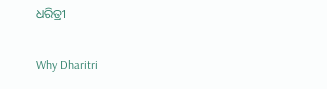ଧରିତ୍ରୀ

Why Dharitri